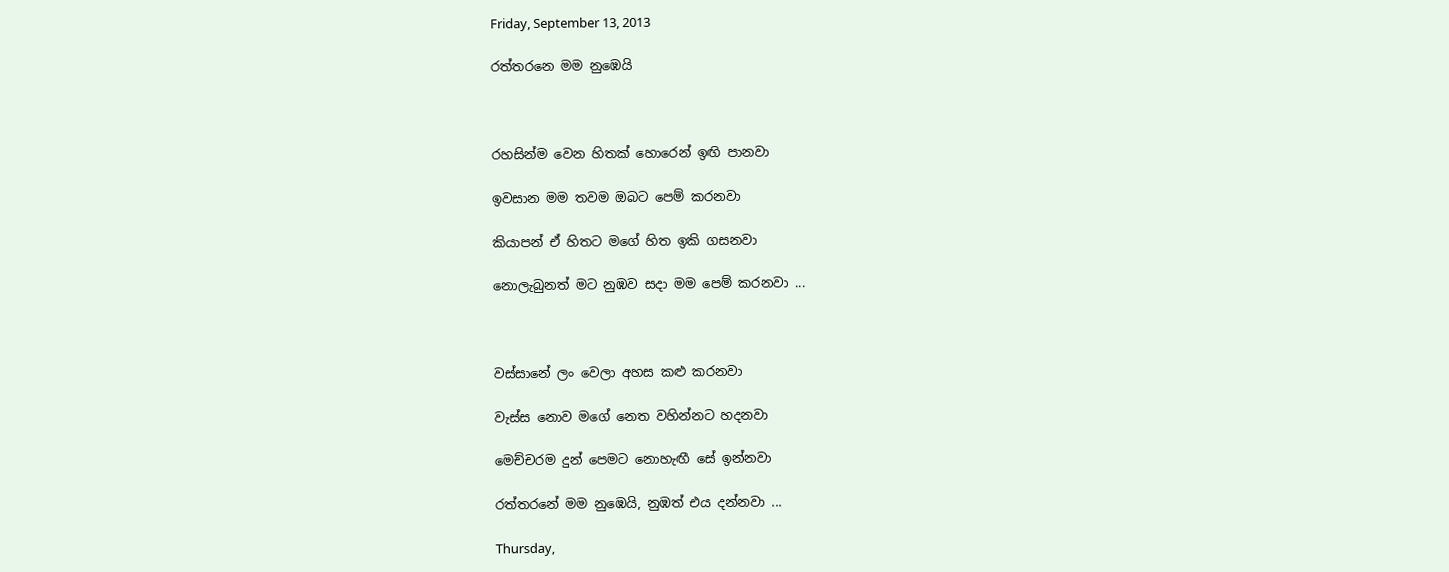Friday, September 13, 2013

රත්තරනෙ මම නුඹෙයි



රහසින්ම වෙන හිතක් හොරෙන් ඉඟි පානවා

ඉවසාන මම තවම ඔබට පෙම් කරනවා

කියාපන් ඒ හිතට මගේ හිත ඉකි ගසනවා

නොලැබුනත් මට නුඹව සදා මම පෙම් කරනවා ...



වස්සානේ ලං වෙලා අහස කළු කරනවා

වැස්ස නොව මගේ නෙත වහින්නට හදනවා

මෙච්චරම දුන් පෙමට නොහැඟී සේ ඉන්නවා

රත්තරනේ මම නුඹෙයි, නුඹත් එය දන්නවා ...

Thursday,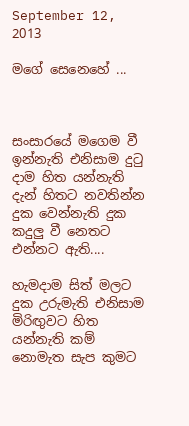September 12, 2013

මගේ සෙනෙහේ ...



සංසාරයේ මගෙම වී ඉන්නැති එනිසාම දුටු දාම හිත යන්නැති දැන් හිතට නවතින්න දුක වෙන්නැති දුක කදුලු වී නෙතට එන්නට ඇති....

හැමදාම සිත් මලට දුක උරුමැති එනිසාම මිරිඟුවට හිත යන්නැති කම් නොමැත සැප කුමට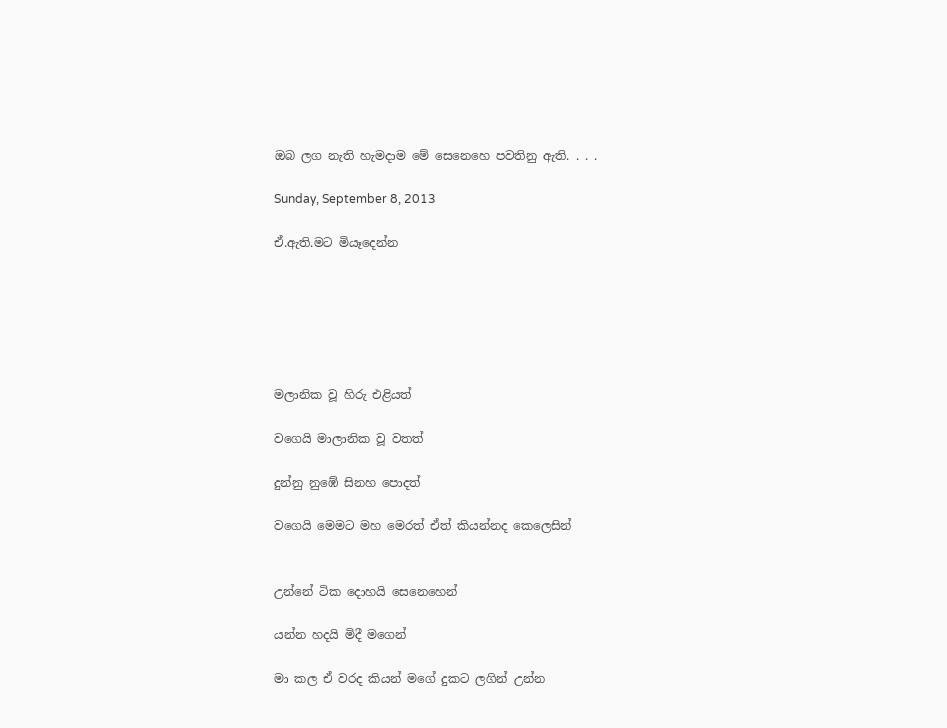ඔබ ලග නැති හැමදාම මේ සෙනෙහෙ පවතිනු ඇති. . . .

Sunday, September 8, 2013

ඒ.ඇති.මට මියෑදෙන්න






මලානික වූ හිරු එළියත්

වගෙයි මාලානික වූ වතත්

දුන්නු නුඹේ සිනහ පොදත්

වගෙයි මෙමට මහ මෙරත් ඒත් කියන්නද කෙලෙසින්


උන්නේ ටික දොහයි සෙනෙහෙන්

යන්න හදයි මිදී මගෙන්

මා කල ඒ වරද කියන් මගේ දුකට ලගින් උන්න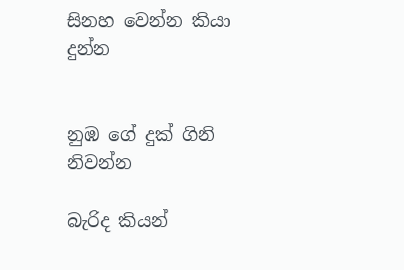සිනහ වෙන්න කියා දුන්න


නුඹ ගේ දුක් ගිනි නිවන්න

බැරිද කියන්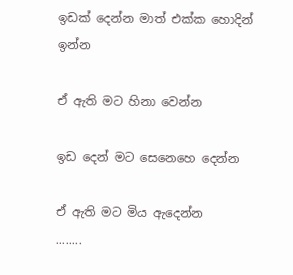ඉඩක් දෙන්න මාත් එක්ක හොදින් ඉන්න

ඒ ඇති මට හිනා වෙන්න

ඉඩ දෙන් මට සෙනෙහෙ දෙන්න

ඒ ඇති මට මිය ඇදෙන්න
........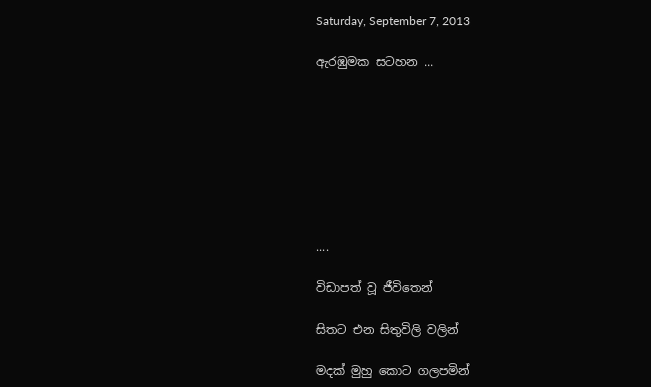Saturday, September 7, 2013

ඇරඹුමක සටහන ...








....

විඩාපත් වූ ජීවිතෙන්

සිතට එන සිතුවිලි වලින්

මදක් මුහු කොට ගලපමින්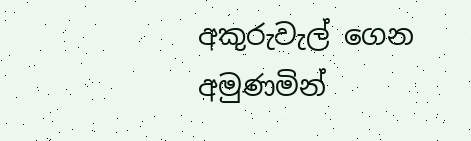අකුරුවැල් ගෙන අමුණමින්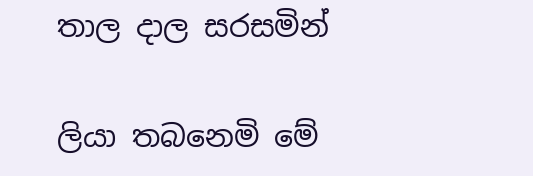තාල දාල සරසමින්

ලියා තබනෙමි මේ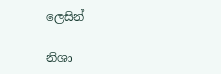ලෙසින්

නිශා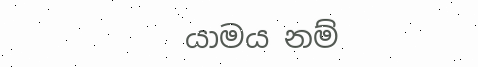යාමය නම්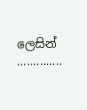ලෙසින්
..............